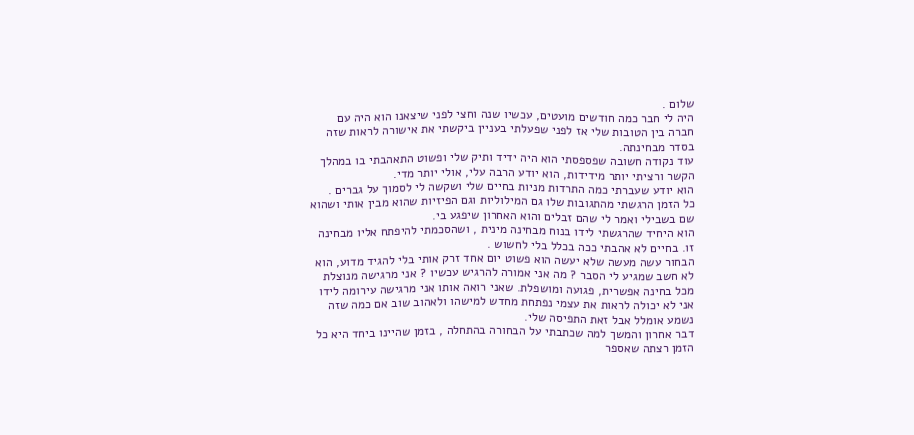שלום .
היה לי חבר כמה חודשים מועטים, עכשיו שנה וחצי לפני שיצאנו הוא היה עם חברה בין הטובות שלי אז לפני שפעלתי בעניין ביקשתי את אישורה לראות שזה בסדר מבחינתה.
עוד נקודה חשובה שפספסתי הוא היה ידיד ותיק שלי ופשוט התאהבתי בו במהלך הקשר ורציתי יותר מידידות, הוא יודע הרבה עלי, אולי יותר מדי.
הוא יודע שעברתי כמה התרדות מניות בחיים שלי ושקשה לי לסמוך על גברים .
כל הזמן הרגשתי מהתגובות שלו גם המילוליות וגם הפיזיות שהוא מבין אותי ושהוא שם בשבילי ואמר לי שהם זבלים והוא האחרון שיפגע בי.
הוא היחיד שהרגשתי לידו בנוח מבחינה מינית , ושהסכמתי להיפתח אליו מבחינה זו. בחיים לא אהבתי ככה בכלל בלי לחשוש .
הבחור עשה מעשה שלא יעשה הוא פשוט יום אחד זרק אותי בלי להגיד מדוע, הוא לא חשב שמגיע לי הסבר ? מה אני אמורה להרגיש עכשיו ? אני מרגישה מנוצלת מכל בחינה אפשרית, פגועה ומושפלת. שאני רואה אותו אני מרגישה עירומה לידו אני לא יכולה לראות את עצמי נפתחת מחדש למישהו ולאהוב שוב אם כמה שזה נשמע אומלל אבל זאת התפיסה שלי.
דבר אחרון והמשך למה שכתבתי על הבחורה בהתחלה , בזמן שהיינו ביחד היא כל הזמן רצתה שאספר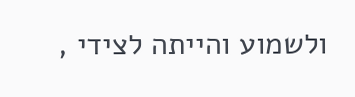ולשמוע והייתה לצידי ,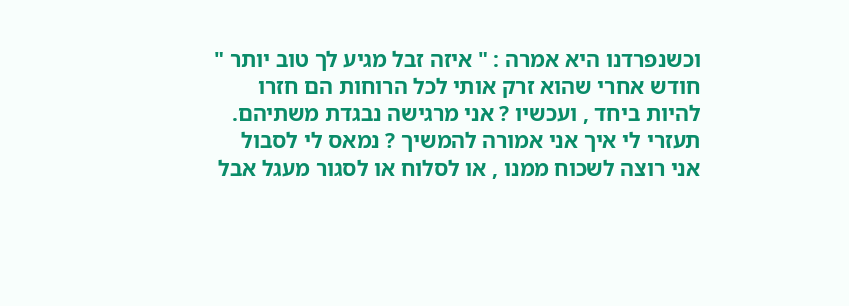וכשנפרדנו היא אמרה : " איזה זבל מגיע לך טוב יותר "
חודש אחרי שהוא זרק אותי לכל הרוחות הם חזרו להיות ביחד , ועכשיו ? אני מרגישה נבגדת משתיהם.
תעזרי לי איך אני אמורה להמשיך ? נמאס לי לסבול אני רוצה לשכוח ממנו , או לסלוח או לסגור מעגל אבל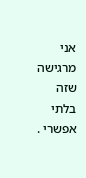אני מרגישה שזה בלתי אפשרי .